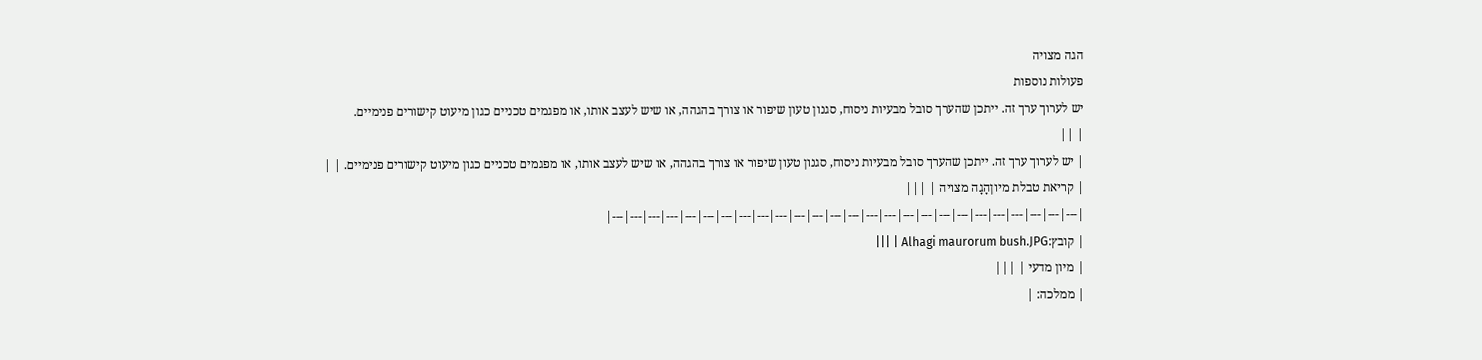הגה מצויה
פעולות נוספות
יש לערוך ערך זה. ייתכן שהערך סובל מבעיות ניסוח, סגנון טעון שיפור או צורך בהגהה, או שיש לעצב אותו, או מפגמים טכניים כגון מיעוט קישורים פנימיים.
| ||
| יש לערוך ערך זה. ייתכן שהערך סובל מבעיות ניסוח, סגנון טעון שיפור או צורך בהגהה, או שיש לעצב אותו, או מפגמים טכניים כגון מיעוט קישורים פנימיים. | |
| קריאת טבלת מיוןהָגָה מצויה | |||
|---|---|---|---|---|---|---|---|---|---|---|---|---|---|---|---|---|---|---|---|---|---|---|---|---|---|
| קובץ:Alhagi maurorum bush.JPG | |||
| מיון מדעי | |||
| ממלכה: |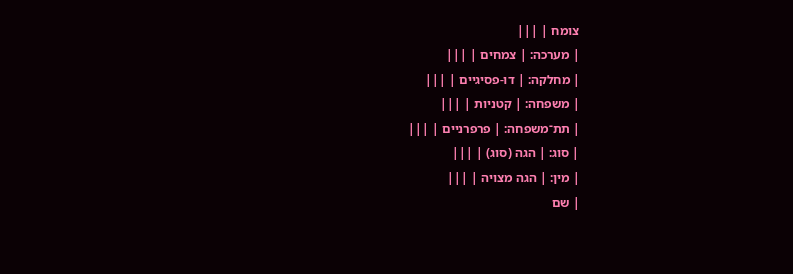צומח | |||
| מערכה: | צמחים | |||
| מחלקה: | דו-פסיגיים | |||
| משפחה: | קטניות | |||
| תת־משפחה: | פרפרניים | |||
| סוג: | הגה (סוג) | |||
| מין: | הגה מצויה | |||
| שם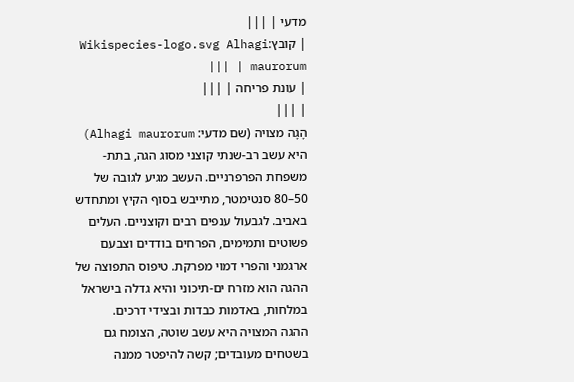מדעי | |||
| קובץ:Wikispecies-logo.svg Alhagi maurorum | |||
| עונת פריחה | |||
| |||
הָגָה מצויה (שם מדעי: Alhagi maurorum) היא עשב רב-שנתי קוצני מסוג הגה, בתת-משפחת הפרפרניים. העשב מגיע לגובה של 50–80 סנטימטר, מתייבש בסוף הקיץ ומתחדש באביב. לגבעול ענפים רבים וקוצניים. העלים פשוטים ותמימים, הפרחים בודדים וצבעם ארגמני והפרי דמוי מפרקת. טיפוס התפוצה של ההגה הוא מזרח ים-תיכוני והיא גדלה בישראל במלחות, באדמות כבדות ובצידי דרכים.
ההגה המצויה היא עשב שוטה, הצומח גם בשטחים מעובדים; קשה להיפטר ממנה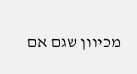מכיוון שגם אם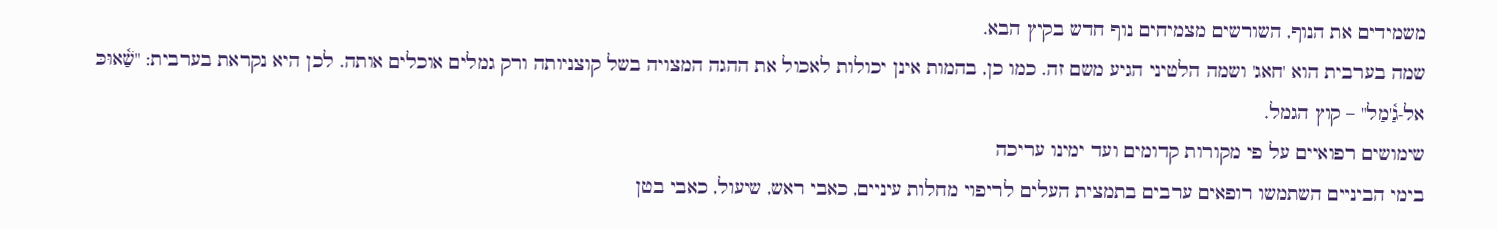משמידים את הנוף, השורשים מצמיחים נוף חדש בקיץ הבא.
שמה בערבית הוא 'חאג' ושמה הלטיני הגיע משם זה. כמו כן, בהמות אינן יכולות לאכול את ההגה המצויה בשל קוצניותה ורק גמלים אוכלים אותה. לכן היא נקראת בערבית: "שַׁ֫אוּכּ אל-גַ֫'מַל" – קוץ הגמל.
שימושים רפואיים על פי מקורות קדומים ועד ימינו עריכה
בימי הביניים השתמשו רופאים ערבים בתמצית העלים לריפוי מחלות עיניים, כאבי ראש, שיעול, כאבי בטן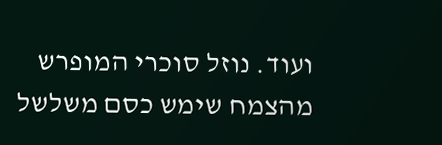ועוד. נוזל סוכרי המופרש מהצמח שימש כסם משלשל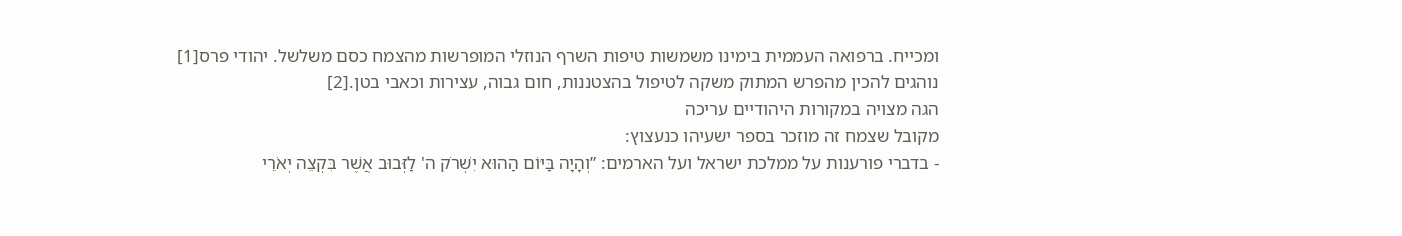ומכייח. ברפואה העממית בימינו משמשות טיפות השרף הנוזלי המופרשות מהצמח כסם משלשל. יהודי פרס[1] נוהגים להכין מהפרש המתוק משקה לטיפול בהצטננות, חום גבוה, עצירות וכאבי בטן.[2]
הגה מצויה במקורות היהודיים עריכה
מקובל שצמח זה מוזכר בספר ישעיהו כנעצוץ:
- בדברי פורענות על ממלכת ישראל ועל הארמים: ”וְהָיָה בַּיּוֹם הַהוּא יִשְׁרֹק ה' לַזְּבוּב אֲשֶׁר בִּקְצֵה יְאֹרֵי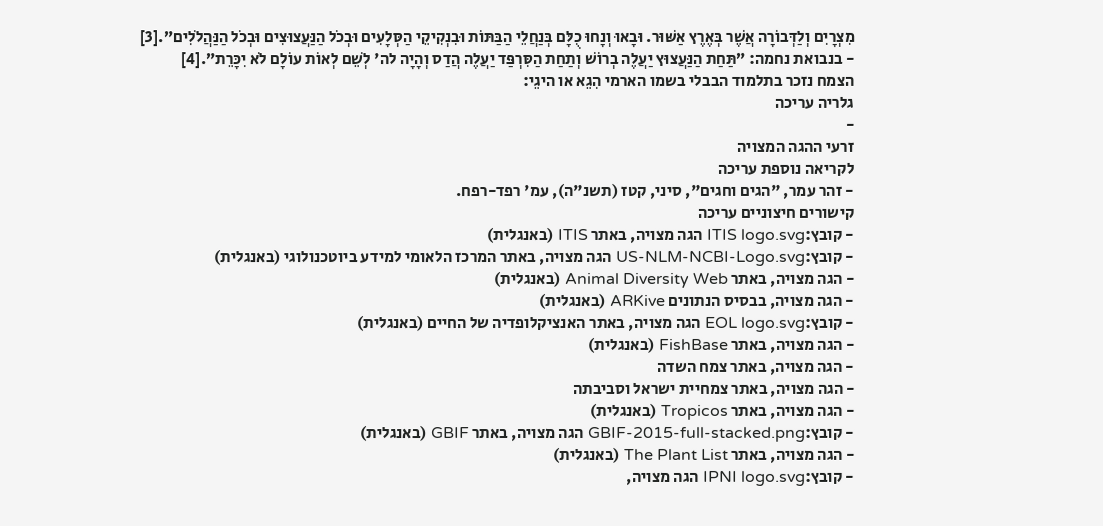מִצְרָיִם וְלַדְּבוֹרָה אֲשֶׁר בְּאֶרֶץ אַשּׁוּר. וּבָאוּ וְנָחוּ כֻלָּם בְּנַחֲלֵי הַבַּתּוֹת וּבִנְקִיקֵי הַסְּלָעִים וּבְכֹל הַנַּעֲצוּצִים וּבְכֹל הַנַּהֲלֹלִים”.[3]
- בנבואת נחמה: ”תַּחַת הַנַּעֲצוּץ יַעֲלֶה בְרוֹשׁ וְתַחַת הַסִּרְפַּד יַעֲלֶה הֲדַס וְהָיָה לה' לְשֵׁם לְאוֹת עוֹלָם לֹא יִכָּרֵת”.[4]
הצמח נזכר בתלמוד הבבלי בשמו הארמי הִגֵא או היגֵי:
גלריה עריכה
-
זרעי ההגה המצויה
לקריאה נוספת עריכה
- זהר עמר, "הגים וחגים", סיני, קטז (תשנ"ה), עמ' רפד-רפח.
קישורים חיצוניים עריכה
- קובץ:ITIS logo.svg הגה מצויה, באתר ITIS (באנגלית)
- קובץ:US-NLM-NCBI-Logo.svg הגה מצויה, באתר המרכז הלאומי למידע ביוטכנולוגי (באנגלית)
- הגה מצויה, באתר Animal Diversity Web (באנגלית)
- הגה מצויה, בבסיס הנתונים ARKive (באנגלית)
- קובץ:EOL logo.svg הגה מצויה, באתר האנציקלופדיה של החיים (באנגלית)
- הגה מצויה, באתר FishBase (באנגלית)
- הגה מצויה, באתר צמח השדה
- הגה מצויה, באתר צמחיית ישראל וסביבתה
- הגה מצויה, באתר Tropicos (באנגלית)
- קובץ:GBIF-2015-full-stacked.png הגה מצויה, באתר GBIF (באנגלית)
- הגה מצויה, באתר The Plant List (באנגלית)
- קובץ:IPNI logo.svg הגה מצויה,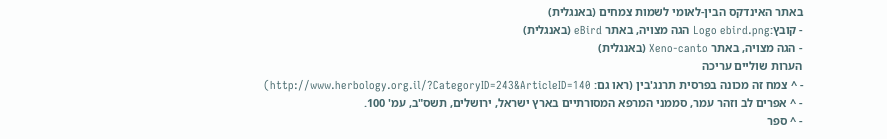באתר האינדקס הבין-לאומי לשמות צמחים (באנגלית)
- קובץ:Logo ebird.png הגה מצויה, באתר eBird (באנגלית)
- הגה מצויה, באתר Xeno-canto (באנגלית)
הערות שוליים עריכה
- ^ צמח זה מכונה בפרסית תרנג'בין (ראו גם: http://www.herbology.org.il/?CategoryID=243&ArticleID=140)
- ^ אפרים לב וזהר עמר, סממני המרפא המסורתיים בארץ ישראל, ירושלים, תשס"ב, עמ' 100.
- ^ ספר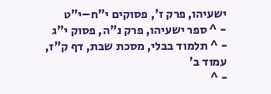ישעיהו, פרק ז', פסוקים י"ח–י"ט
- ^ ספר ישעיהו, פרק נ"ה, פסוק י"ג
- ^ תלמוד בבלי, מסכת שבת, דף ק"ז, עמוד ב'
- ^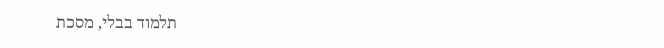תלמוד בבלי, מסכת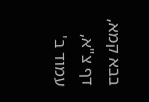בבא קמא, דף צ"א, עמוד ב'